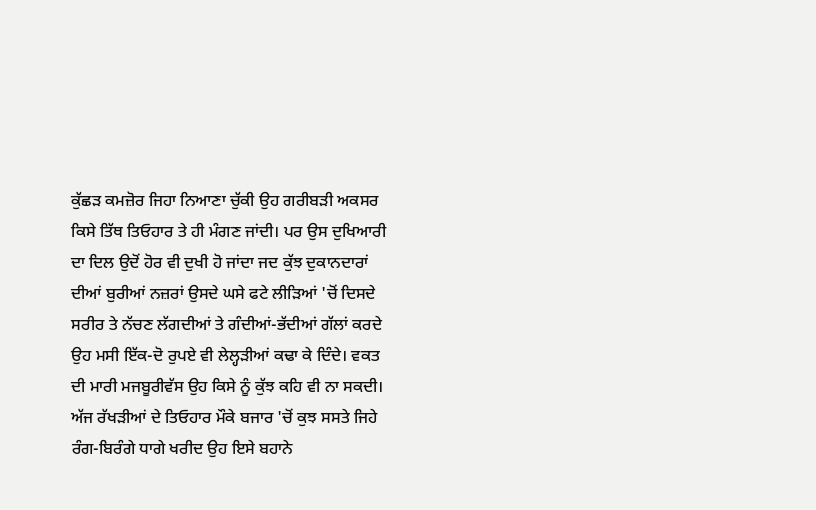ਕੁੱਛੜ ਕਮਜ਼ੋਰ ਜਿਹਾ ਨਿਆਣਾ ਚੁੱਕੀ ਉਹ ਗਰੀਬੜੀ ਅਕਸਰ ਕਿਸੇ ਤਿੱਥ ਤਿਓਹਾਰ ਤੇ ਹੀ ਮੰਗਣ ਜਾਂਦੀ। ਪਰ ਉਸ ਦੁਖਿਆਰੀ ਦਾ ਦਿਲ ਉਦੋਂ ਹੋਰ ਵੀ ਦੁਖੀ ਹੋ ਜਾਂਦਾ ਜਦ ਕੁੱਝ ਦੁਕਾਨਦਾਰਾਂ ਦੀਆਂ ਬੁਰੀਆਂ ਨਜ਼ਰਾਂ ਉਸਦੇ ਘਸੇ ਫਟੇ ਲੀੜਿਆਂ 'ਚੋਂ ਦਿਸਦੇ ਸਰੀਰ ਤੇ ਨੱਚਣ ਲੱਗਦੀਆਂ ਤੇ ਗੰਦੀਆਂ-ਭੱਦੀਆਂ ਗੱਲਾਂ ਕਰਦੇ ਉਹ ਮਸੀ ਇੱਕ-ਦੋ ਰੁਪਏ ਵੀ ਲੇਲ੍ਹੜੀਆਂ ਕਢਾ ਕੇ ਦਿੰਦੇ। ਵਕਤ ਦੀ ਮਾਰੀ ਮਜਬੂਰੀਵੱਸ ਉਹ ਕਿਸੇ ਨੂੰ ਕੁੱਝ ਕਹਿ ਵੀ ਨਾ ਸਕਦੀ। ਅੱਜ ਰੱਖੜੀਆਂ ਦੇ ਤਿਓਹਾਰ ਮੌਕੇ ਬਜਾਰ 'ਚੋਂ ਕੁਝ ਸਸਤੇ ਜਿਹੇ ਰੰਗ-ਬਿਰੰਗੇ ਧਾਗੇ ਖਰੀਦ ਉਹ ਇਸੇ ਬਹਾਨੇ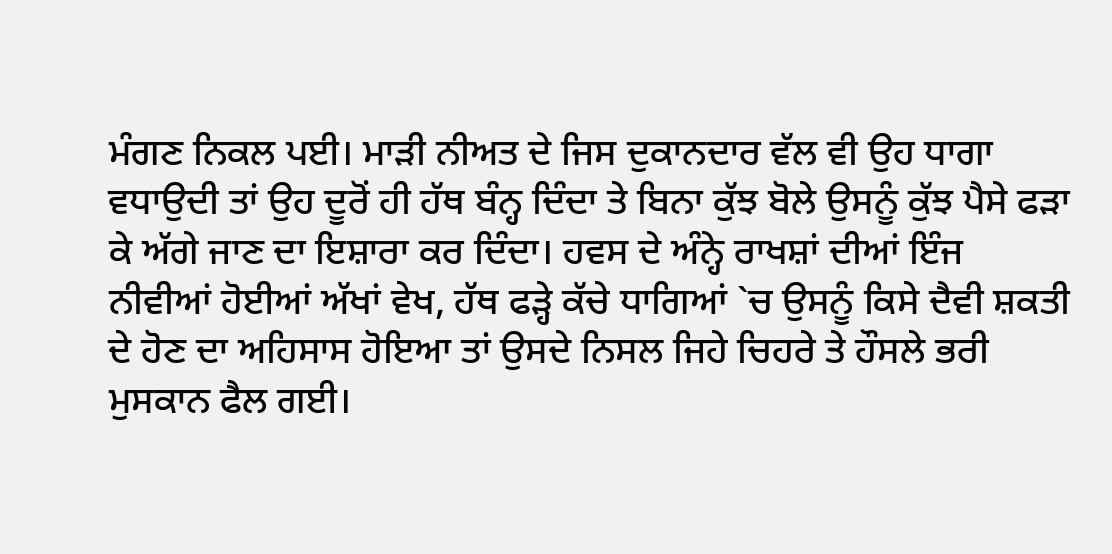ਮੰਗਣ ਨਿਕਲ ਪਈ। ਮਾੜੀ ਨੀਅਤ ਦੇ ਜਿਸ ਦੁਕਾਨਦਾਰ ਵੱਲ ਵੀ ਉਹ ਧਾਗਾ ਵਧਾਉਦੀ ਤਾਂ ਉਹ ਦੂਰੋਂ ਹੀ ਹੱਥ ਬੰਨ੍ਹ ਦਿੰਦਾ ਤੇ ਬਿਨਾ ਕੁੱਝ ਬੋਲੇ ਉਸਨੂੰ ਕੁੱਝ ਪੈਸੇ ਫੜਾ ਕੇ ਅੱਗੇ ਜਾਣ ਦਾ ਇਸ਼ਾਰਾ ਕਰ ਦਿੰਦਾ। ਹਵਸ ਦੇ ਅੰਨ੍ਹੇ ਰਾਖਸ਼ਾਂ ਦੀਆਂ ਇੰਜ ਨੀਵੀਆਂ ਹੋਈਆਂ ਅੱਖਾਂ ਵੇਖ, ਹੱਥ ਫੜ੍ਹੇ ਕੱਚੇ ਧਾਗਿਆਂ `ਚ ਉਸਨੂੰ ਕਿਸੇ ਦੈਵੀ ਸ਼ਕਤੀ ਦੇ ਹੋਣ ਦਾ ਅਹਿਸਾਸ ਹੋਇਆ ਤਾਂ ਉਸਦੇ ਨਿਸਲ ਜਿਹੇ ਚਿਹਰੇ ਤੇ ਹੌਸਲੇ ਭਰੀ ਮੁਸਕਾਨ ਫੈਲ ਗਈ।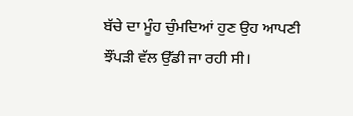ਬੱਚੇ ਦਾ ਮੂੰਹ ਚੁੰਮਦਿਆਂ ਹੁਣ ਉਹ ਆਪਣੀ ਝੌਂਪੜੀ ਵੱਲ ਉੱਡੀ ਜਾ ਰਹੀ ਸੀ।